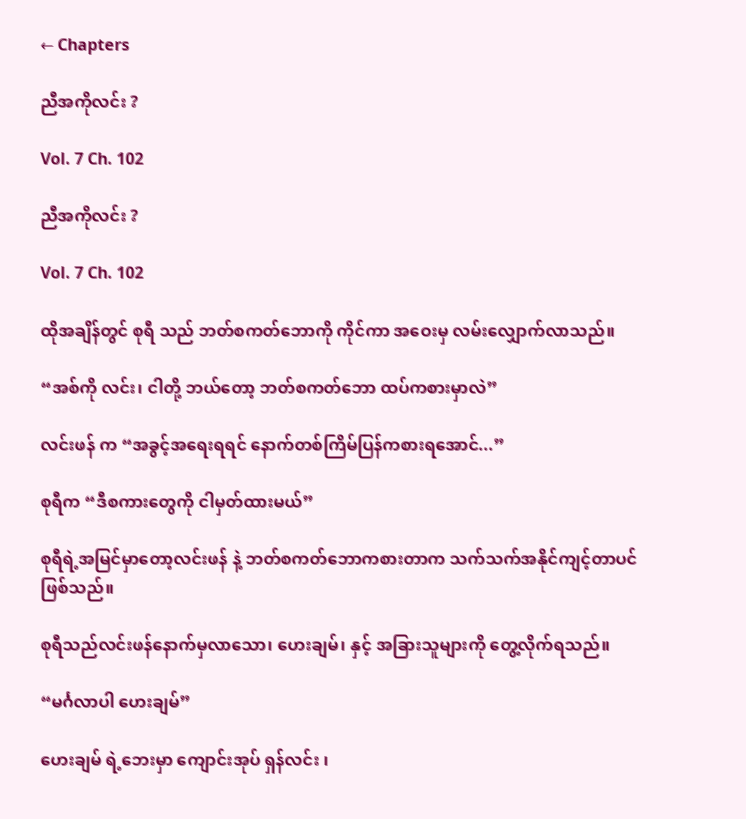← Chapters

ညီအကိုလင်း ?

Vol. 7 Ch. 102

ညီအကိုလင်း ?

Vol. 7 Ch. 102

ထိုအချိန်တွင် စုရီ သည် ဘတ်စကတ်ဘောကို ကိုင်ကာ အဝေးမှ လမ်းလျှောက်လာသည်။

“အစ်ကို လင်း၊ ငါတို့ ဘယ်တော့ ဘတ်စကတ်ဘော ထပ်ကစားမှာလဲ”

လင်းဖန် က “အခွင့်အရေးရရင် နောက်တစ်ကြိမ်ပြန်ကစားရအောင်...”

စုရီက “ဒီစကားတွေကို ငါမှတ်ထားမယ်”

စုရီရဲ့အမြင်မှာတော့လင်းဖန် နဲ့ ဘတ်စကတ်ဘောကစားတာက သက်သက်အနိုင်ကျင့်တာပင်ဖြစ်သည်။

စုရီသည်လင်းဖန်နောက်မှလာသော၊ ဟေးချမ်၊ နှင့် အခြားသူများကို တွေ့လိုက်ရသည်။

“မင်္ဂလာပါ ဟေးချမ်”

ဟေးချမ် ရဲ့ဘေးမှာ ကျောင်းအုပ် ရှန်လင်း ၊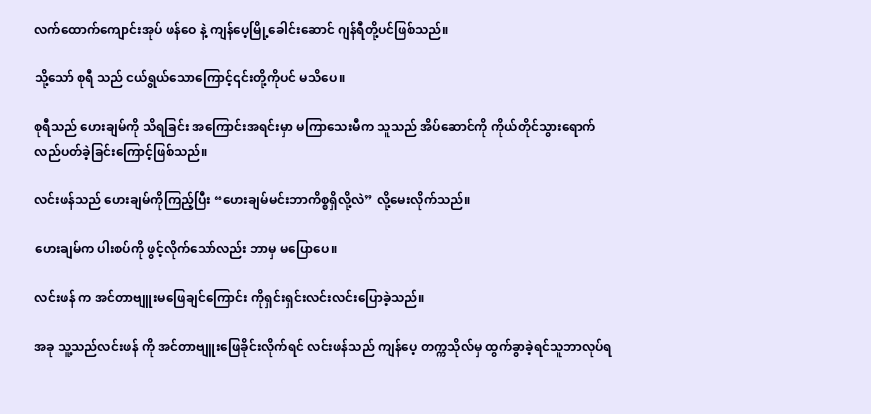လက်ထောက်ကျောင်းအုပ် ဖန်ဝေ နဲ့ ကျန်ပေ့မြို့ခေါင်းဆောင် ဂျန်ရီတို့ပင်ဖြစ်သည်။

သို့သော် စုရီ သည် ငယ်ရွယ်သောကြောင့်၎င်းတို့ကိုပင် မသိပေ။

စုရီသည် ဟေးချမ်ကို သိရခြင်း အကြောင်းအရင်းမှာ မကြာသေးမီက သူသည် အိပ်ဆောင်ကို ကိုယ်တိုင်သွားရောက်လည်ပတ်ခဲ့ခြင်းကြောင့်ဖြစ်သည်။

လင်းဖန်သည် ဟေးချမ်ကိုကြည့်ပြီး “ဟေးချမ်မင်းဘာကိစ္စရှိလို့လဲ” လို့မေးလိုက်သည်။

ဟေးချမ်က ပါးစပ်ကို ဖွင့်လိုက်သော်လည်း ဘာမှ မပြောပေ။

လင်းဖန် က အင်တာဗျူးမဖြေချင်ကြောင်း ကိုရှင်းရှင်းလင်းလင်းပြောခဲ့သည်။

အခု သူ့သည်လင်းဖန် ကို အင်တာဗျူးဖြေခိုင်းလိုက်ရင် လင်းဖန်သည် ကျန်ပေ့ တက္ကသိုလ်မှ ထွက်ခွာခဲ့ရင်သူဘာလုပ်ရ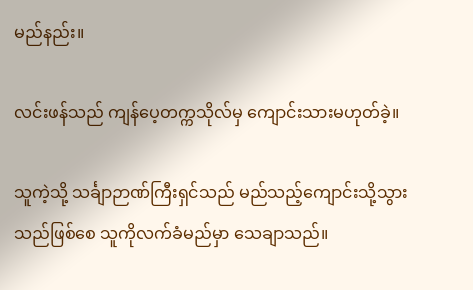မည်နည်း။

လင်းဖန်သည် ကျန်ပေ့တက္ကသိုလ်မှ ကျောင်းသားမဟုတ်ခဲ့။

သူကဲ့သို့ သင်္ချာဉာဏ်ကြီးရှင်သည် မည်သည့်ကျောင်းသို့သွားသည်ဖြစ်စေ သူကိုလက်ခံမည်မှာ သေချာသည်။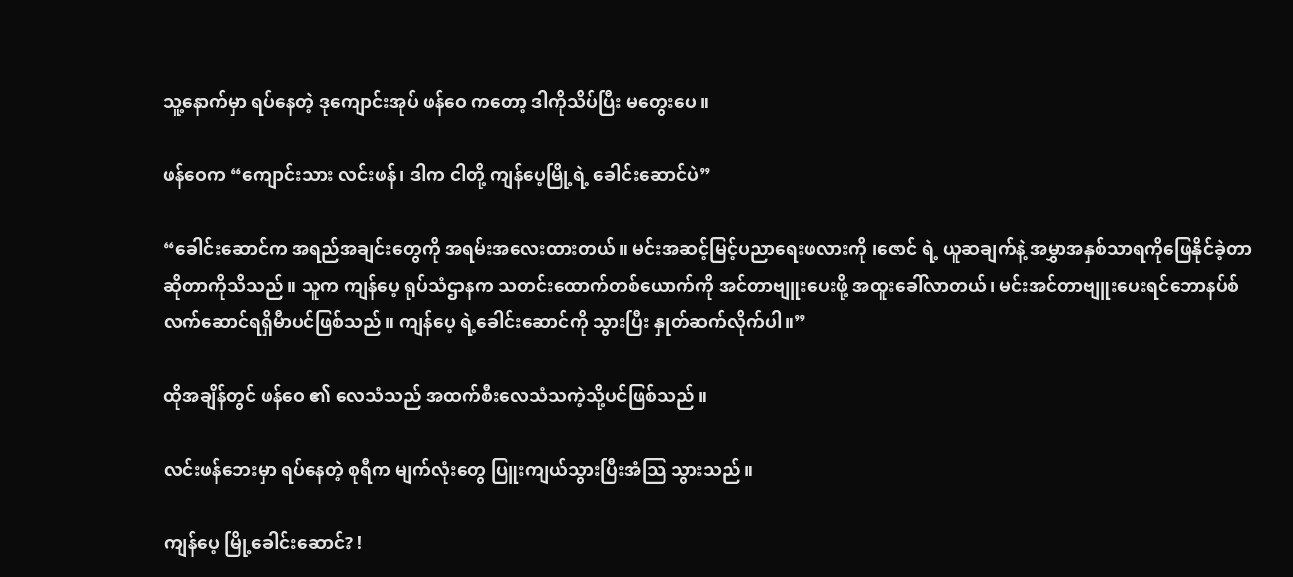သူ့နောက်မှာ ရပ်နေတဲ့ ဒုကျောင်းအုပ် ဖန်ဝေ ကတော့ ဒါကိုသိပ်ပြီး မတွေးပေ။

ဖန်ဝေက “ကျောင်းသား လင်းဖန်၊ ဒါက ငါတို့ ကျန်ပေ့မြို့ရဲ့ ခေါင်းဆောင်ပဲ”

“ခေါင်းဆောင်က အရည်အချင်းတွေကို အရမ်းအလေးထားတယ်။ မင်းအဆင့်မြင့်ပညာရေးဖလားကို ၊ဇောင် ရဲ့ ယူဆချက်နဲ့ အမွှာအနှစ်သာရကိုဖြေနိုင်ခဲ့တာဆိုတာကိုသိသည်။ သူက ကျန်ပေ့ ရုပ်သံဌာနက သတင်းထောက်တစ်ယောက်ကို အင်တာဗျူးပေးဖို့ အထူးခေါ်လာတယ်၊ မင်းအင်တာဗျူးပေးရင်ဘောနပ်စ်လက်ဆောင်ရရှိမီာပင်ဖြစ်သည်။ ကျန်ပေ့ ရဲ့ခေါင်းဆောင်ကို သွားပြီး နှုတ်ဆက်လိုက်ပါ။”

ထိုအချိန်တွင် ဖန်ဝေ ၏ လေသံသည် အထက်စီးလေသံသကဲ့သို့ပင်ဖြစ်သည်။

လင်းဖန်ဘေးမှာ ရပ်နေတဲ့ စုရီက မျက်လုံးတွေ ပြူးကျယ်သွားပြီးအံသြ သွားသည်။

ကျန်ပေ့ မြို့ခေါင်းဆောင်? !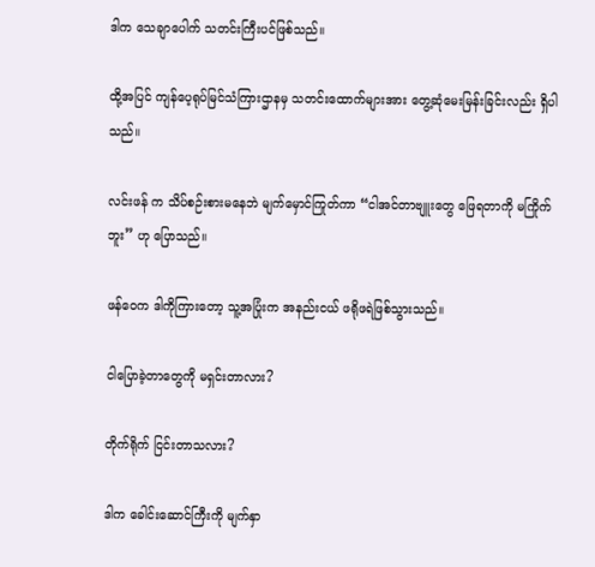ဒါက သေချာပေါက် သတင်းကြီးပင်ဖြစ်သည်။

ထို့အပြင် ကျန်ပေ့ရုပ်မြင်သံကြားဌာနမှ သတင်းထောက်များအား တွေ့ဆုံမေးမြန်းခြင်းလည်း ရှိပါသည်။

လင်းဖန် က သိပ်စဉ်းစားမနေဘဲ မျက်မှောင်ကြုတ်ကာ “ငါအင်တာဗျူးတွေ ဖြေရတာကို မကြိုက်ဘူး” ဟု ပြောသည်။

ဖန်ဝေက ဒါကိုကြားတော့ သူ့အပြုံးက အနည်းငယ် ဖရိုဖရဲဖြစ်သွားသည်။

ငါပြောခဲ့တာတွေကို မရှင်းတာလား?

တိုက်ရိုက် ငြင်းတာသလား?

ဒါက ခေါင်းဆောင်ကြီးကို မျက်နှာ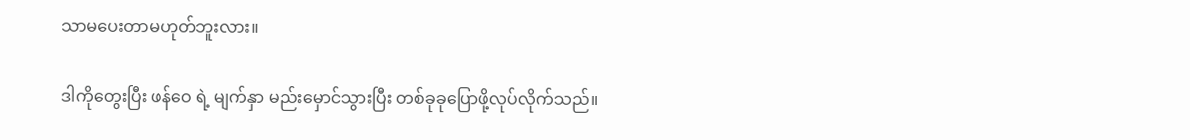သာမပေးတာမဟုတ်ဘူးလား။

ဒါကိုတွေးပြီး ဖန်ဝေ ရဲ့ မျက်နှာ မည်းမှောင်သွားပြီး တစ်ခုခုပြောဖို့လုပ်လိုက်သည်။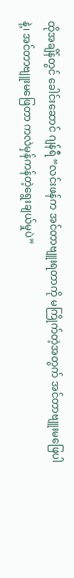ထိုအချိန်တွင် ခေါင်းဆောင် ဂျန်ရီ “လင်းဖန်က အင်တာဗျူးရတာကို မကြိုက်တဲ့အတွက် အင်တာဗျူးမဖြေပါနဲ့၊ အင်တာဗျူးမဖြေတာ ကလဲမှန်ကန်တဲ့ရွေးချယ်မှုပဲ”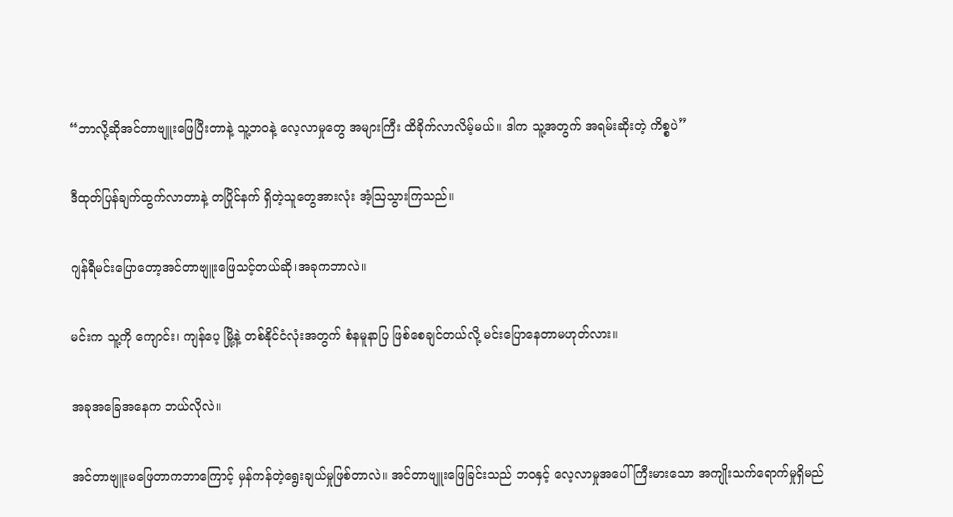“ဘာလို့ဆိုအင်တာဗျူးဖြေပြီးတာနဲ့ သူ့ဘဝနဲ့ လေ့လာမှုတွေ အများကြီး ထိခိုက်လာလိမ့်မယ်။ ဒါက သူ့အတွက် အရမ်းဆိုးတဲ့ ကိစ္စပဲ”

ဒီထုတ်ပြန်ချက်ထွက်လာတာနဲ့ တပြိုင်နက် ရှိတဲ့သူတွေအားလုံး အံ့ဩသွားကြသည်။

ဂျန်ရီမင်းပြောတော့အင်တာဗျူးဖြေသင့်တယ်ဆို၊အခုကဘာလဲ။

မင်းက သူ့ကို ကျောင်း၊ ကျန်ပေ့ မြို့နဲ့ တစ်နိုင်ငံလုံးအတွက် စံနမူနာပြ ဖြစ်စေချင်တယ်လို့ မင်းပြောနေတာမဟုတ်လား။

အခုအခြေအနေက ဘယ်လိုလဲ။

အင်တာဗျူးမဖြေတာကဘာကြောင့် မှန်ကန်တဲ့ရွေးချယ်မှုဖြစ်တာလဲ။ အင်တာဗျူးဖြေခြင်းသည် ဘဝနှင့် လေ့လာမှုအပေါ် ကြီးမားသော အကျိုးသက်ရောက်မှုရှိမည်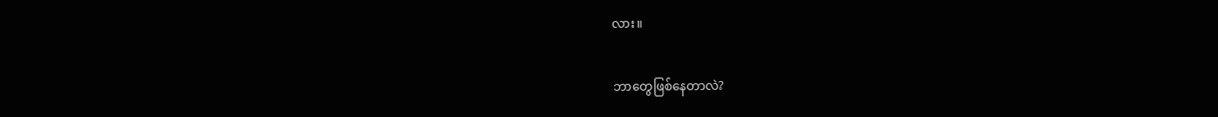လား။

ဘာတွေဖြစ်နေတာလဲ?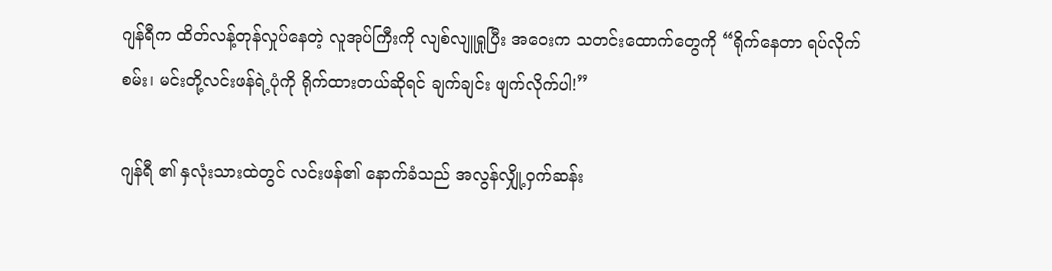ဂျန်ရီက ထိတ်လန့်တုန်လှုပ်နေတဲ့ လူအုပ်ကြီးကို လျစ်လျူရှုပြီး အဝေးက သတင်းထောက်တွေကို “ရိုက်နေတာ ရပ်လိုက်စမ်း၊ မင်းတို့လင်းဖန်ရဲ့ပုံကို ရိုက်ထားတယ်ဆိုရင် ချက်ချင်း ဖျက်လိုက်ပါ!”

ဂျန်ရီ ၏ နှလုံးသားထဲတွင် လင်းဖန်၏ နောက်ခံသည် အလွန်လျှို့ဝှက်ဆန်း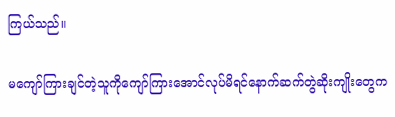ကြယ်သည်။

မကျော်ကြားချင်တဲ့သူကိုကျော်ကြားအောင်လုပ်မိရင်နောက်ဆက်တွဲဆိုးကျိုးတွေက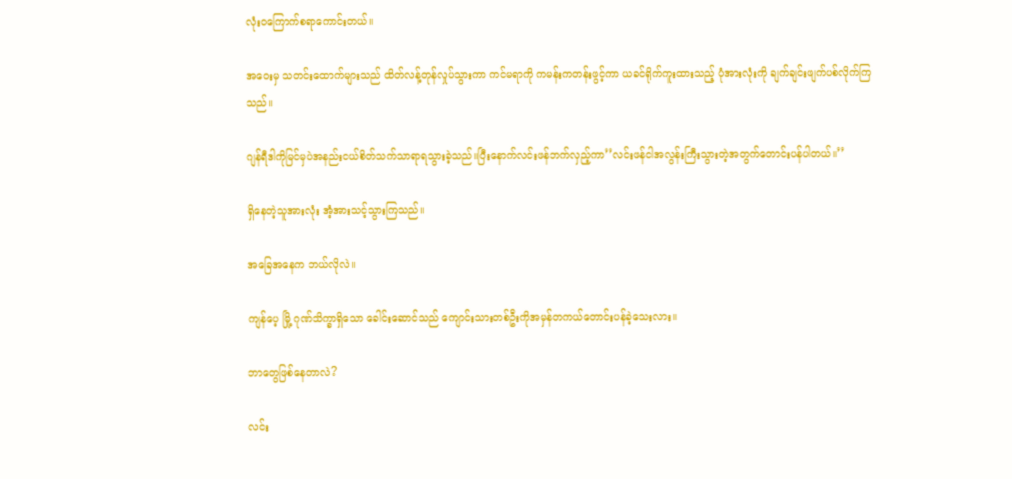လုံးဝကြောက်စရာကောင်းတယ်။

အဝေးမှ သတင်းထောက်များသည် ထိတ်လန့်တုန်လှုပ်သွားကာ ကင်မရာကို ကမန်းကတန်းဖွင့်ကာ ယခင်ရိုက်ကူးထားသည့် ပုံအားလုံးကို ချက်ချင်းဖျက်ပစ်လိုက်ကြသည်။

ဂျန်ရီဒါကိုမြင်မှပဲအနည်းငယ်စိတ်သက်သာရာရသွားခဲ့သည်။ပြီးနောက်လင်းဖန်ဘက်လှည့်ကာ’’လင်းဖန်ငါအလွန်းကြီးသွားတဲ့အတွက်တောင်းပန်ပါတယ်။’’

ရှိနေတဲ့သူအားလုံး အံ့အားသင့်သွားကြသည်။

အခြေအနေက ဘယ်လိုလဲ။

ကျန်ပေ့ မြို့ ဂုဏ်သိက္ခာရှိသော ခေါင်းဆောင်သည် ကျောင်းသားတစ်ဦးကိုအမှန်တကယ်တောင်းပန်ခဲ့သေးလား။

ဘာတွေဖြစ်နေတာလဲ?

လင်း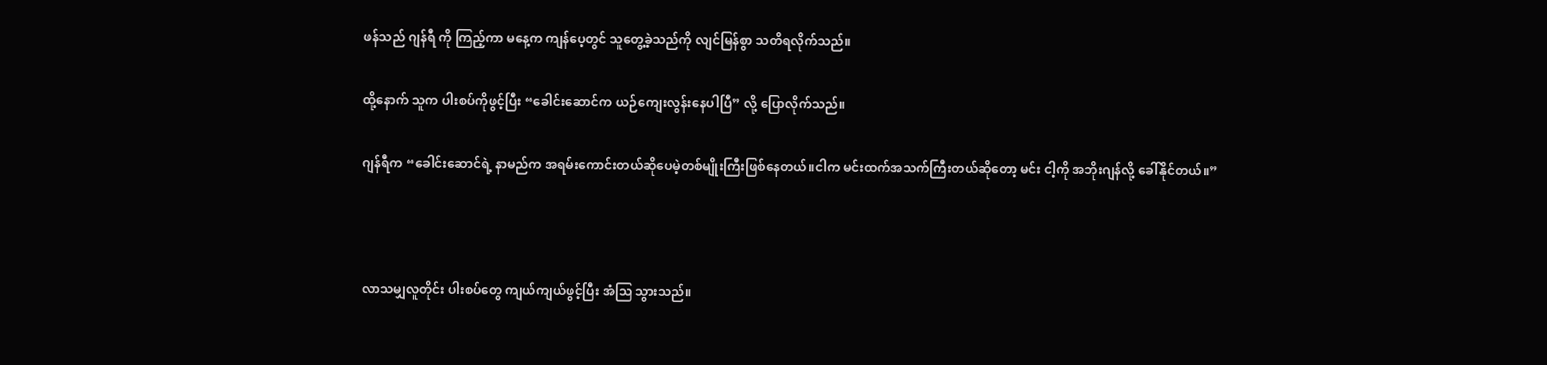ဖန်သည် ဂျန်ရီ ကို ကြည့်ကာ မနေ့က ကျန်ပေ့တွင် သူတွေ့ခဲ့သည်ကို လျင်မြန်စွာ သတိရလိုက်သည်။

ထို့နောက် သူက ပါးစပ်ကိုဖွင့်ပြီး “ခေါင်းဆောင်က ယဉ်ကျေးလွန်းနေပါပြီ” လို့ ပြောလိုက်သည်။

ဂျန်ရီက “ခေါင်းဆောင်ရဲ့ နာမည်က အရမ်းကောင်းတယ်ဆိုပေမဲ့တစ်မျိုးကြီးဖြစ်နေတယ်။ငါက မင်းထက်အသက်ကြီးတယ်ဆိုတော့ မင်း ငါ့ကို အဘိုးဂျန်လို့ ခေါ်နိုင်တယ်။”



လာသမျှလူတိုင်း ပါးစပ်တွေ ကျယ်ကျယ်ဖွင့်ပြီး အံသြ သွားသည်။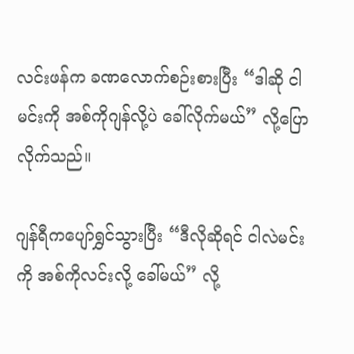လင်းဖန်က ခဏလောက်စဉ်းစားပြီး “ဒါဆို ငါမင်းကို အစ်ကိုဂျန်လို့ပဲ ခေါ်လိုက်မယ်” လို့ပြောလိုက်သည်။

ဂျန်ရီကပျော်ရွှင်သွားပြီး “ဒီလိုဆိုရင် ငါလဲမင်းကို အစ်ကိုလင်းလို့ ခေါ်မယ်” လို့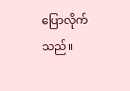ပြောလိုက်သည်။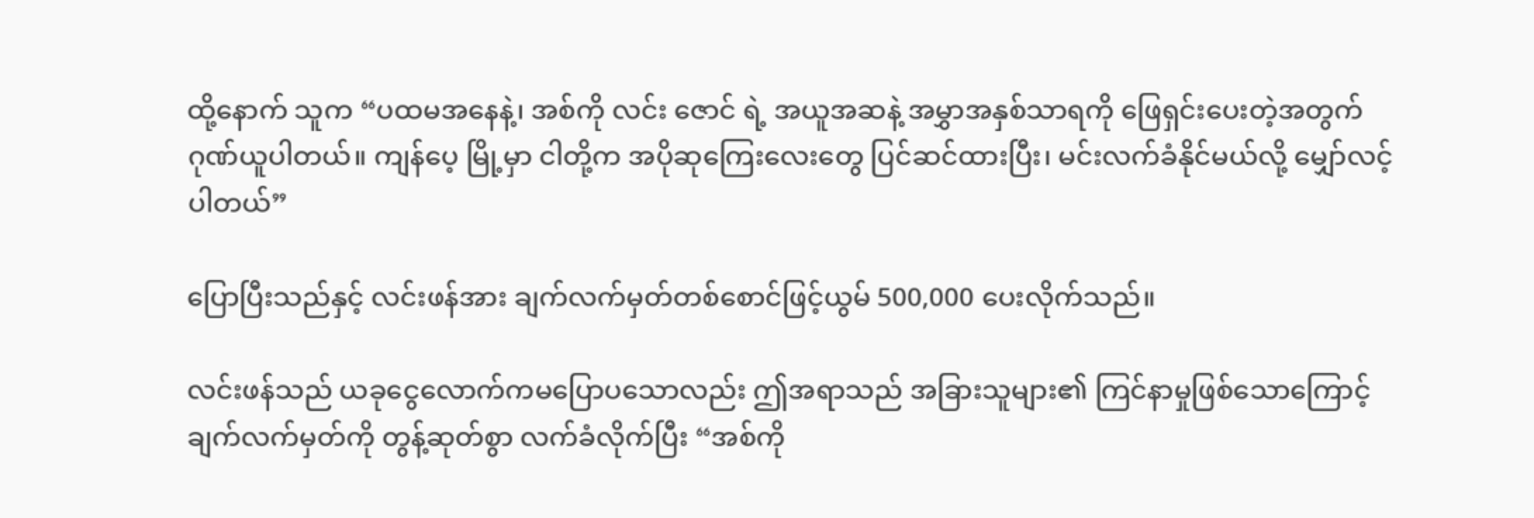ထို့နောက် သူက “ပထမအနေနဲ့၊ အစ်ကို လင်း ဇောင် ရဲ့ အယူအဆနဲ့ အမွှာအနှစ်သာရကို ဖြေရှင်းပေးတဲ့အတွက် ဂုဏ်ယူပါတယ်။ ကျန်ပေ့ မြို့မှာ ငါတို့က အပိုဆုကြေးလေးတွေ ပြင်ဆင်ထားပြီး၊ မင်းလက်ခံနိုင်မယ်လို့ မျှော်လင့်ပါတယ်”

ပြောပြီးသည်နှင့် လင်းဖန်အား ချက်လက်မှတ်တစ်စောင်ဖြင့်ယွမ် 500,000 ပေးလိုက်သည်။

လင်းဖန်သည် ယခုငွေလောက်ကမပြောပသောလည်း ဤအရာသည် အခြားသူများ၏ ကြင်နာမှုဖြစ်သောကြောင့် ချက်လက်မှတ်ကို တွန့်ဆုတ်စွာ လက်ခံလိုက်ပြီး “အစ်ကို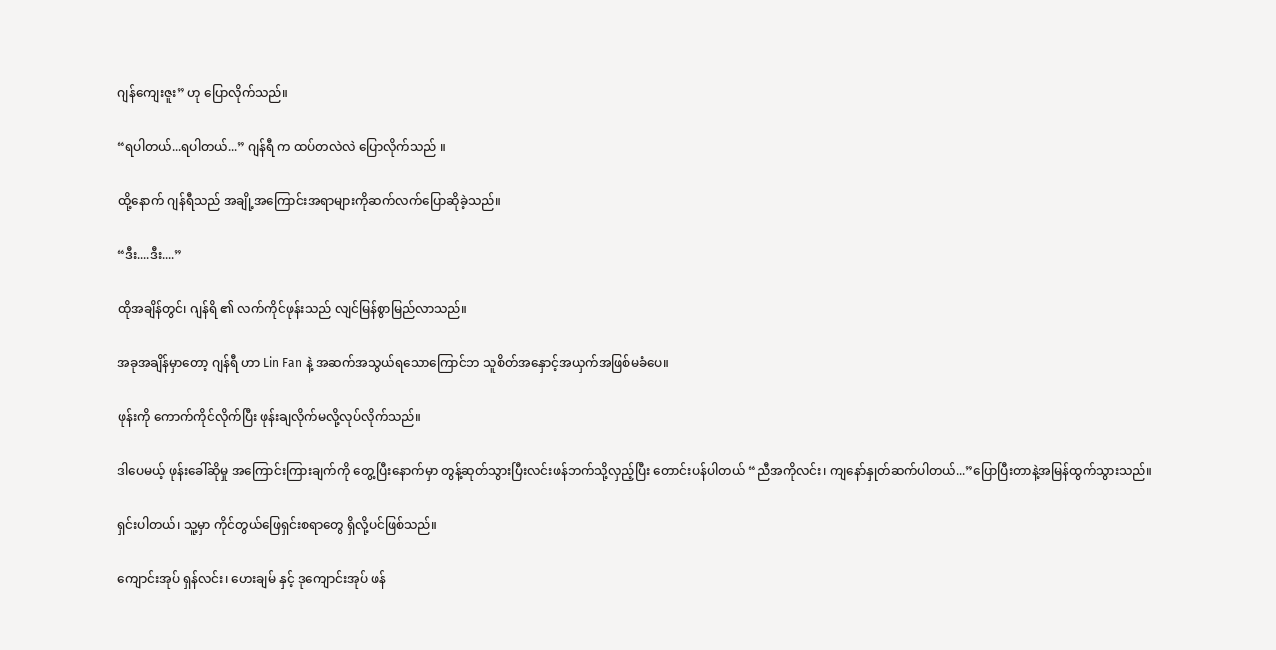ဂျန်ကျေးဇူး” ဟု ပြောလိုက်သည်။

“ရပါတယ်...ရပါတယ်...” ဂျန်ရီ က ထပ်တလဲလဲ ပြောလိုက်သည် ။

ထို့နောက် ဂျန်ရီသည် အချို့အကြောင်းအရာများကိုဆက်လက်ပြောဆိုခဲ့သည်။

“ဒီး....ဒီး....”

ထိုအချိန်တွင်၊ ဂျန်ရိ ၏ လက်ကိုင်ဖုန်းသည် လျင်မြန်စွာမြည်လာသည်။

အခုအချိန်မှာတော့ ဂျန်ရီ ဟာ Lin Fan နဲ့ အဆက်အသွယ်ရသောကြောင်ဘ သူစိတ်အနှောင့်အယှက်အဖြစ်မခံပေ။

ဖုန်းကို ကောက်ကိုင်လိုက်ပြီး ဖုန်းချလိုက်မလို့လုပ်လိုက်သည်။

ဒါပေမယ့် ဖုန်းခေါ်ဆိုမှု အကြောင်းကြားချက်ကို တွေ့ပြီးနောက်မှာ တွန့်ဆုတ်သွားပြီးလင်းဖန်ဘက်သို့လှည့်ပြီး တောင်းပန်ပါတယ် “ညီအကိုလင်း၊ ကျနော်နှုတ်ဆက်ပါတယ်...”ပြောပြီးတာနဲ့အမြန်ထွက်သွားသည်။

ရှင်းပါတယ်၊ သူ့မှာ ကိုင်တွယ်ဖြေရှင်းစရာတွေ ရှိလို့ပင်ဖြစ်သည်။

ကျောင်းအုပ် ရှန်လင်း၊ ဟေးချမ် နှင့် ဒုကျောင်းအုပ် ဖန်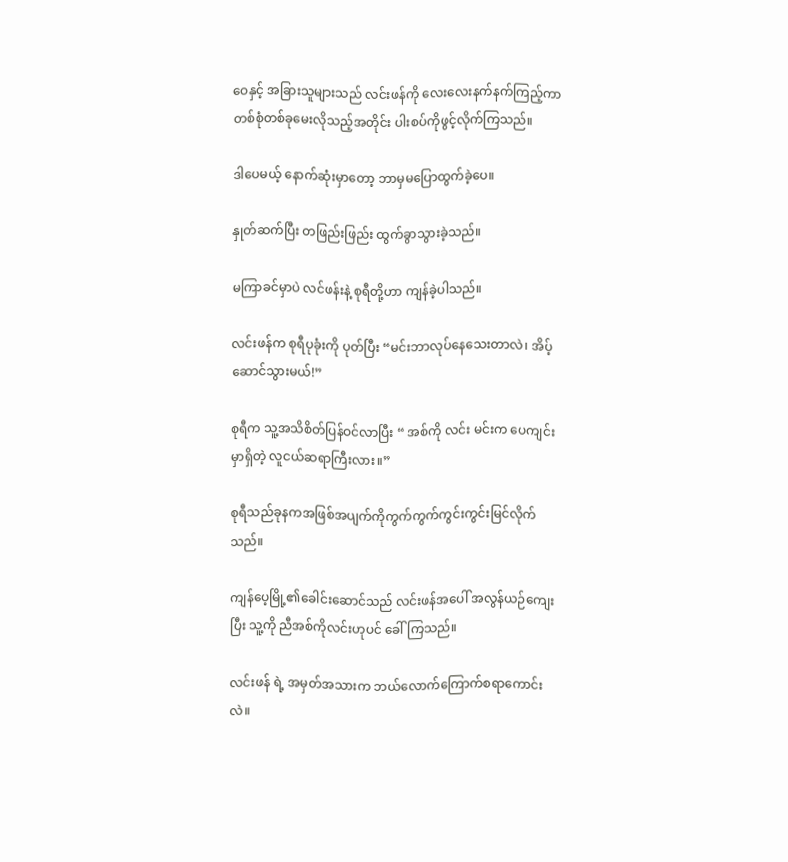ဝေနှင့် အခြားသူများသည် လင်းဖန်ကို လေးလေးနက်နက်ကြည့်ကာ တစ်စုံတစ်ခုမေးလိုသည့်အတိုင်း ပါးစပ်ကိုဖွင့်လိုက်ကြသည်။

ဒါပေမယ့် နောက်ဆုံးမှာတော့ ဘာမှမပြောထွက်ခဲ့ပေ။

နှုတ်ဆက်ပြီး တဖြည်းဖြည်း ထွက်ခွာသွားခဲ့သည်။

မကြာခင်မှာပဲ လင်ဖန်းနဲ့ စုရီတို့ဟာ ကျန်ခဲ့ပါသည်။

လင်းဖန်က စုရီပုခုံးကို ပုတ်ပြီး “မင်းဘာလုပ်နေသေးတာလဲ၊ အိပ့်ဆောင်သွားမယ်!”

စုရီက သူ့အသိစိတ်ပြန်ဝင်လာပြီး “ အစ်ကို လင်း မင်းက ပေကျင်းမှာရှိတဲ့ လူငယ်ဆရာကြီးလား။”

စုရီသည်ခုနကအဖြစ်အပျက်ကိုကွက်ကွက်ကွင်းကွင်းမြင်လိုက်သည်။

ကျန်ပေ့မြို့၏ခေါင်းဆောင်သည် လင်းဖန်အပေါ် အလွန်ယဉ်ကျေးပြီး သူ့ကို ညီအစ်ကိုလင်းဟုပင် ခေါ်ကြသည်။

လင်းဖန် ရဲ့ အမှတ်အသားက ဘယ်လောက်ကြောက်စရာကောင်းလဲ။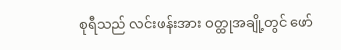စုရီသည် လင်းဖန်းအား ဝတ္ထုအချို့တွင် ဖော်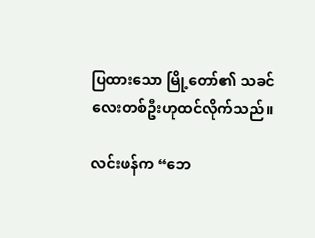ပြထားသော မြို့တော်၏ သခင်လေးတစ်ဦးဟုထင်လိုက်သည်။

လင်းဖန်က “ဘေ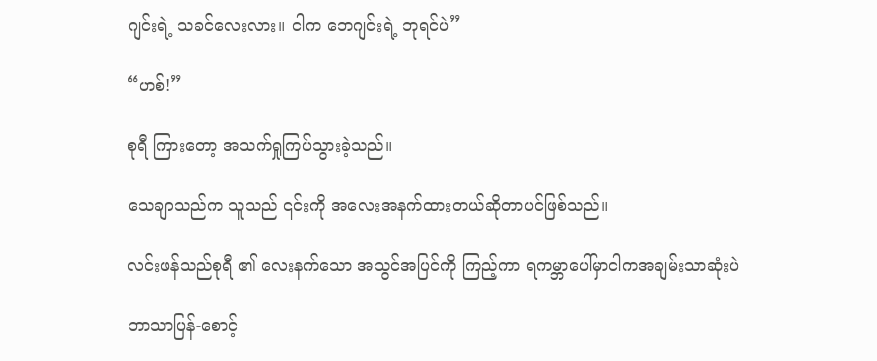ဂျင်းရဲ့ သခင်လေးလား။ ငါက ဘေဂျင်းရဲ့ ဘုရင်ပဲ”

“ဟစ်!”

စုရီ ကြားတော့ အသက်ရှုကြပ်သွားခဲ့သည်။

သေချာသည်က သူသည် ၎င်းကို အလေးအနက်ထားတယ်ဆိုတာပင်ဖြစ်သည်။

လင်းဖန်သည်စုရီ ၏ လေးနက်သော အသွင်အပြင်ကို ကြည့်ကာ ရကမ္ဘာပေါ်မှာငါကအချမ်းသာဆုံးပဲ

ဘာသာပြန်-စောင့်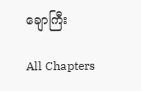ချောကြီး

All Chapters